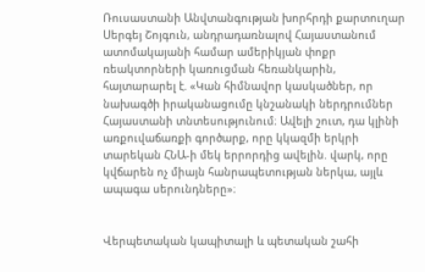Ռուսաստանի Անվտանգության խորհրդի քարտուղար Սերգեյ Շոյգուն, անդրադառնալով Հայաստանում ատոմակայանի համար ամերիկյան փոքր ռեակտորների կառուցման հեռանկարին, հայտարարել է. «Կան հիմնավոր կասկածներ, որ նախագծի իրականացումը կնշանակի ներդրումներ Հայաստանի տնտեսությունում։ Ավելի շուտ, դա կլինի առքուվաճառքի գործարք, որը կկազմի երկրի տարեկան ՀՆԱ-ի մեկ երրորդից ավելին. վարկ, որը կվճարեն ոչ միայն հանրապետության ներկա, այլև ապագա սերունդները»։


Վերպետական կապիտալի և պետական շահի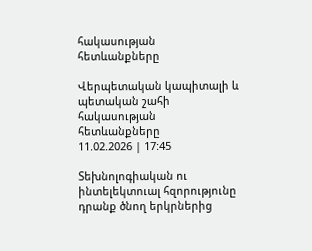հակասության հետևանքները

Վերպետական կապիտալի և պետական շահի հակասության հետևանքները
11.02.2026 | 17:45

Տեխնոլոգիական ու ինտելեկտուալ հզորությունը դրանք ծնող երկրներից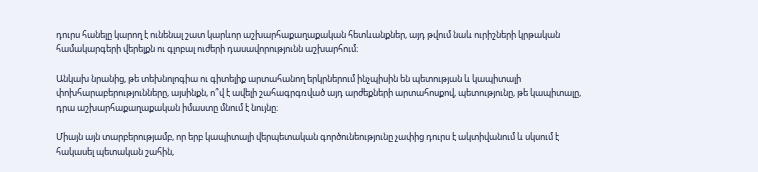դուրս հանելը կարող է ունենալ շատ կարևոր աշխարհաքաղաքական հետևանքներ, այդ թվում նաև ուրիշների կրթական համակարգերի վերելքն ու գլոբալ ուժերի դասավորությունն աշխարհում։

Անկախ նրանից, թե տեխնոլոգիա ու գիտելիք արտահանող երկրներում ինչպիսին են պետության և կապիտալի փոխհարաբերությունները, այսինքն, ո՞վ է ավելի շահագրգռված այդ արժեքների արտահոսքով, պետությունը, թե կապիտալը, դրա աշխարհաքաղաքական իմաստը մնում է նույնը։

Միայն այն տարբերությամբ, որ երբ կապիտալի վերպետական գործունեությունը չափից դուրս է ակտիվանում և սկսում է հակասել պետական շահին,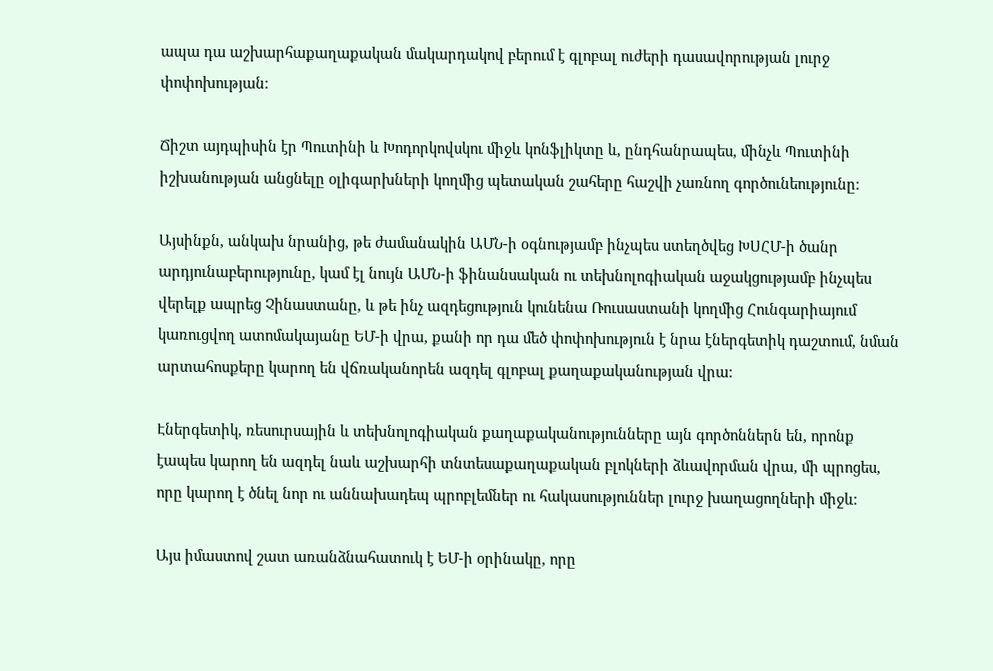ապա դա աշխարհաքաղաքական մակարդակով բերում է գլոբալ ուժերի դասավորության լուրջ փոփոխության։

Ճիշտ այդպիսին էր Պուտինի և Խոդորկովսկու միջև կոնֆլիկտը և, ընդհանրապես, մինչև Պուտինի իշխանության անցնելը օլիգարխների կողմից պետական շահերը հաշվի չառնող գործունեությունը։

Այսինքն, անկախ նրանից, թե ժամանակին ԱՄՆ-ի օգնությամբ ինչպես ստեղծվեց ԽՍՀՄ-ի ծանր արդյունաբերությունը, կամ էլ նույն ԱՄՆ-ի ֆինանսական ու տեխնոլոգիական աջակցությամբ ինչպես վերելք ապրեց Չինաստանը, և թե ինչ ազդեցություն կունենա Ռուսաստանի կողմից Հունգարիայում կառուցվող ատոմակայանը ԵՄ-ի վրա, քանի որ դա մեծ փոփոխություն է նրա էներգետիկ դաշտում, նման արտահոսքերը կարող են վճռականորեն ազդել գլոբալ քաղաքականության վրա։

Էներգետիկ, ռեսուրսային և տեխնոլոգիական քաղաքականությունները այն գործոններն են, որոնք էապես կարող են ազդել նաև աշխարհի տնտեսաքաղաքական բլոկների ձևավորման վրա, մի պրոցես, որը կարող է ծնել նոր ու աննախադեպ պրոբլեմներ ու հակասություններ լուրջ խաղացողների միջև։

Այս իմաստով շատ առանձնահատուկ է ԵՄ-ի օրինակը, որը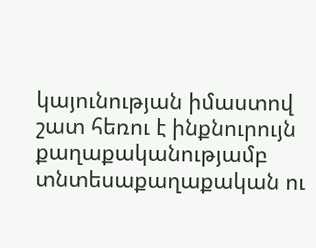կայունության իմաստով շատ հեռու է ինքնուրույն քաղաքականությամբ տնտեսաքաղաքական ու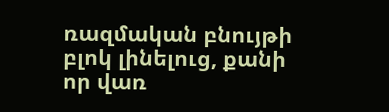ռազմական բնույթի բլոկ լինելուց, քանի որ վառ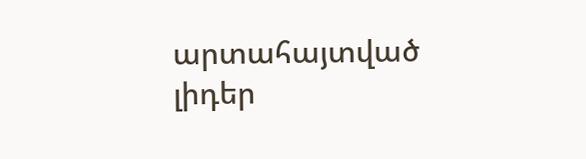արտահայտված լիդեր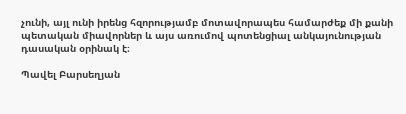չունի, այլ ունի իրենց հզորությամբ մոտավորապես համարժեք մի քանի պետական միավորներ և այս առումով պոտենցիալ անկայունության դասական օրինակ է։

Պավել Բարսեղյան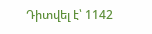Դիտվել է՝ 1142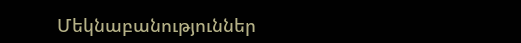Մեկնաբանություններ